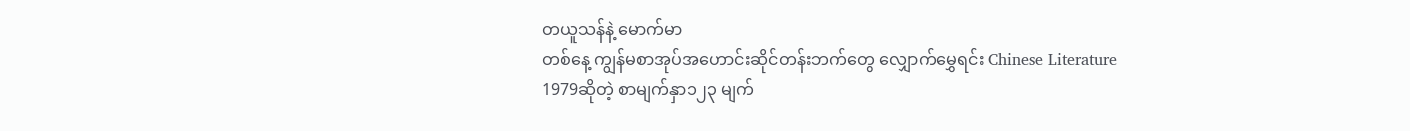တယူသန်နဲ့ မောက်မာ
တစ်နေ့ ကျွန်မစာအုပ်အဟောင်းဆိုင်တန်းဘက်တွေ လျှောက်မွှေရင်း Chinese Literature 1979ဆိုတဲ့ စာမျက်နှာ၁၂၃ မျက်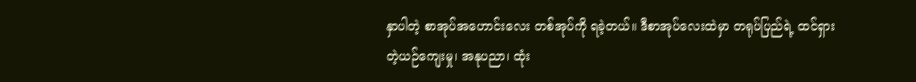နှာပါတဲ့ စာအုပ်အဟောင်းလေး တစ်အုပ်ကို ရခဲ့တယ်။ ဒီစာအုပ်လေးထဲမှာ တရုပ်ပြည်ရဲ့ ထင်ရှားတဲ့ယဉ်ကျေးမှု၊ အနုပညာ၊ ထုံး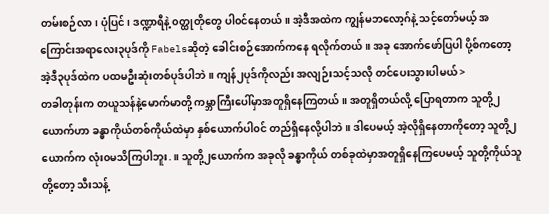တမ်းစဉ်လာ၊ ပုံပြင်၊ ဒဏ္ဍာရီနဲ့ ၀တ္ထုတိုတွေ ပါ၀င်နေတယ်။ အဲ့ဒီအထဲက ကျွန်မဘလော့ဂ်နဲ့ သင့်တော်မယ့် အကြောင်းအရာလေး၃ပုဒ်ကို Fabelsဆိုတဲ့ ခေါင်းစဉ်အောက်ကနေ ရလိုက်တယ်။ အခု အောက်ဖော်ပြပါ ပို့စ်ကတော့ အဲ့ဒီ၃ပုဒ်ထဲက ပထမဦးဆုံးတစ်ပုဒ်ပါဘဲ။ ကျန်၂ပုဒ်ကိုလည်း အလျဉ်းသင့်သလို တင်ပေးသွားပါမယ် >
တခါတုန်းက တယူသန်နဲ့မောက်မာတို့ ကမ္ဘာကြီးပေါ်မှာအတူရှိနေကြတယ်။ အတူရှိတယ်လို့ ပြောရတာက သူတို့၂ယောက်ဟာ ခန္ဓာကိုယ်တစ်ကိုယ်ထဲမှာ နှစ်ယောက်ပါ၀င် တည်ရှိနေလို့ပါဘဲ။ ဒါပေမယ့် အဲ့လိုရှိနေတာကိုတော့ သူတို့၂ယောက်က လုံး၀မသိကြပါဘူး.။ သူတို့၂ယောက်က အခုလို ခန္ဓာကိုယ် တစ်ခုထဲမှာအတူရှိနေကြပေမယ့် သူတို့ကိုယ်သူတို့တော့ သီးသန့်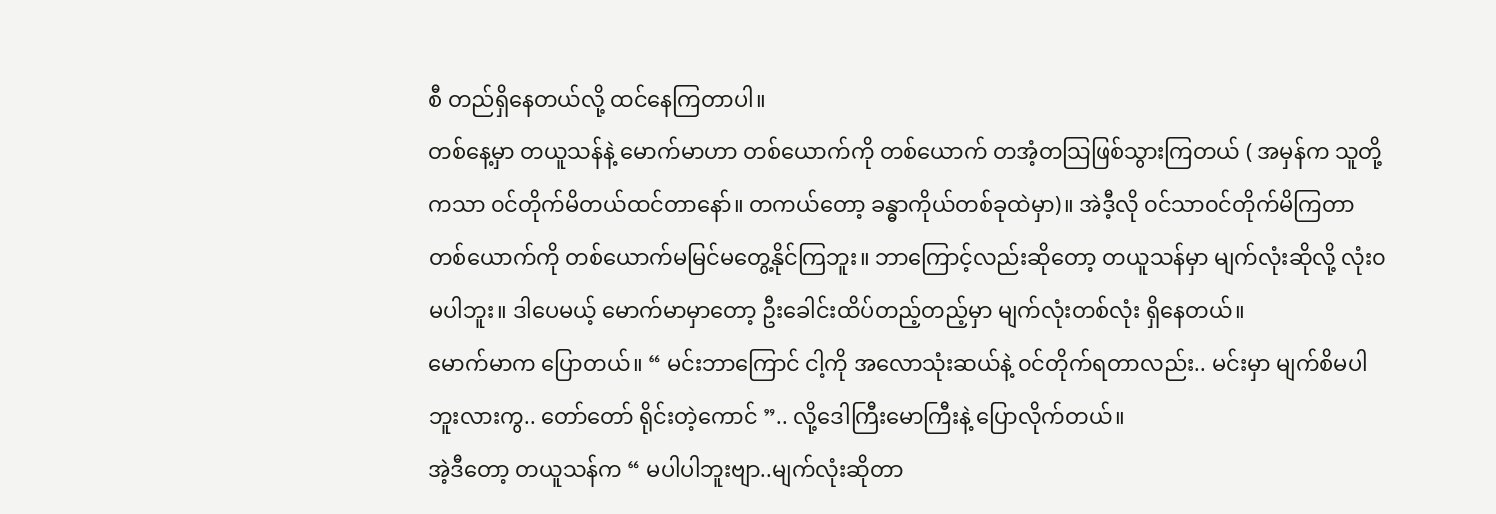စီ တည်ရှိနေတယ်လို့ ထင်နေကြတာပါ။
တစ်နေ့မှာ တယူသန်နဲ့ မောက်မာဟာ တစ်ယောက်ကို တစ်ယောက် တအံ့တသြဖြစ်သွားကြတယ် ( အမှန်က သူတို့ကသာ ၀င်တိုက်မိတယ်ထင်တာနော်။ တကယ်တော့ ခန္ဓာကိုယ်တစ်ခုထဲမှာ)။ အဲဒီ့လို ၀င်သာ၀င်တိုက်မိကြတာ တစ်ယောက်ကို တစ်ယောက်မမြင်မတွေ့နိုင်ကြဘူး။ ဘာကြောင့်လည်းဆိုတော့ တယူသန်မှာ မျက်လုံးဆိုလို့ လုံး၀မပါဘူး။ ဒါပေမယ့် မောက်မာမှာတော့ ဦးခေါင်းထိပ်တည့်တည့်မှာ မျက်လုံးတစ်လုံး ရှိနေတယ်။
မောက်မာက ပြောတယ်။ “ မင်းဘာကြောင် ငါ့ကို အလောသုံးဆယ်နဲ့ ၀င်တိုက်ရတာလည်း.. မင်းမှာ မျက်စိမပါဘူးလားကွ.. တော်တော် ရိုင်းတဲ့ကောင် ”.. လို့ဒေါကြီးမောကြီးနဲ့ ပြောလိုက်တယ်။
အဲ့ဒီတော့ တယူသန်က “ မပါပါဘူးဗျာ..မျက်လုံးဆိုတာ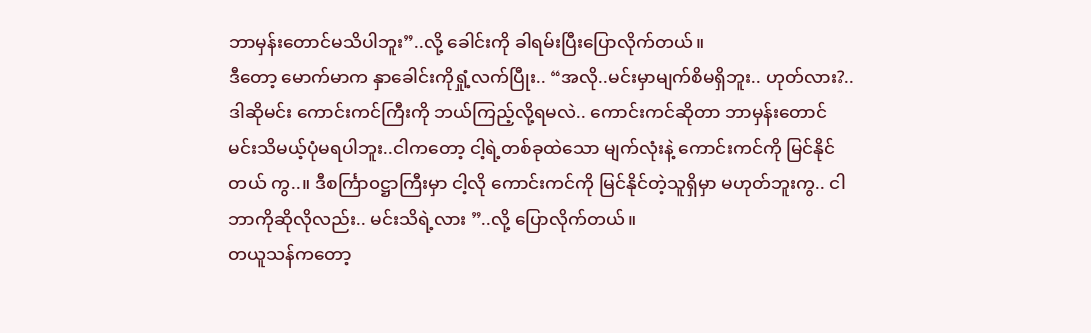ဘာမှန်းတောင်မသိပါဘူး”..လို့ ခေါင်းကို ခါရမ်းပြီးပြောလိုက်တယ်။
ဒီတော့ မောက်မာက နှာခေါင်းကိုရှုံ့လက်ပြီုး.. “အလို..မင်းမှာမျက်စိမရှိဘူး.. ဟုတ်လား?.. ဒါဆိုမင်း ကောင်းကင်ကြီးကို ဘယ်ကြည့်လို့ရမလဲ.. ကောင်းကင်ဆိုတာ ဘာမှန်းတောင် မင်းသိမယ့်ပုံမရပါဘူး..ငါကတော့ ငါ့ရဲ့တစ်ခုထဲသော မျက်လုံးနဲ့ ကောင်းကင်ကို မြင်နိုင်တယ် ကွ..။ ဒီစင်္ကြာ၀ဋ္ဌာကြီးမှာ ငါ့လို ကောင်းကင်ကို မြင်နိုင်တဲ့သူရှိမှာ မဟုတ်ဘူးကွ.. ငါဘာကိုဆိုလိုလည်း.. မင်းသိရဲ့လား ”..လို့ ပြောလိုက်တယ်။
တယူသန်ကတော့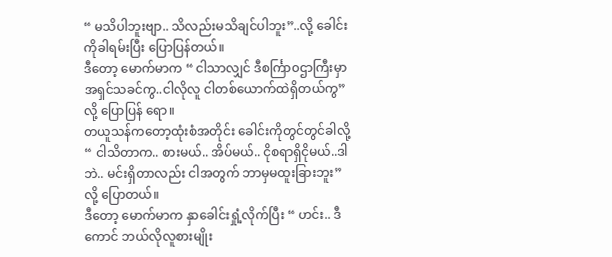“ မသိပါဘူးဗျာ.. သိလည်းမသိချင်ပါဘူး”..လို့ ခေါင်းကိုခါရမ်းပြီး ပြောပြန်တယ်။
ဒီတော့ မောက်မာက “ ငါသာလျှင် ဒီစင်္ကြာ၀ဌာကြီးမှာ အရှင်သခင်ကွ..ငါလိုလူ ငါတစ်ယောက်ထဲရှိတယ်ကွ”လို့ ပြောပြန် ရော။
တယူသန်ကတော့ထုံးစံအတိုင်း ခေါင်းကိုတွင်တွင်ခါလို့ “ ငါသိတာက.. စားမယ်.. အိပ်မယ်.. ငိုစရာရှိငိုမယ်..ဒါဘဲ.. မင်းရှိတာလည်း ငါအတွက် ဘာမှမထူးခြားဘူး” လို့ ပြောတယ်။
ဒီတော့ မောက်မာက နှာခေါင်းရှုံ့လိုက်ပြီး “ ဟင်း.. ဒီကောင် ဘယ်လိုလူစားမျိုး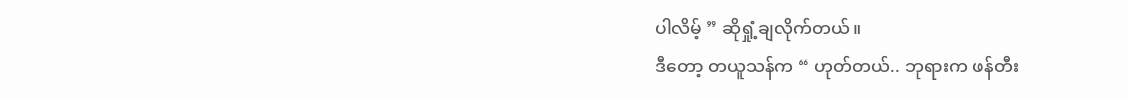ပါလိမ့် ” ဆိုရှုံ့ချလိုက်တယ်။
ဒီတော့ တယူသန်က “ ဟုတ်တယ်.. ဘုရားက ဖန်တီး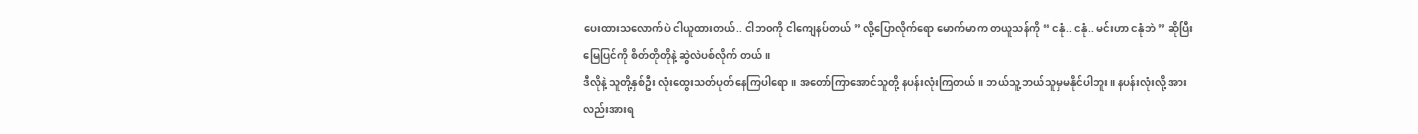ပေးထားသလောက်ပဲ ငါယူထားတယ်.. ငါဘ၀ကို ငါကျေနပ်တယ် ” လို့ပြောလိုက်ရော မောက်မာက တယူသန်ကို “ ငနုံ.. ငနုံ.. မင်းဟာ ငနုံဘဲ ” ဆိုပြီး မြေပြင်ကို စိတ်တိုတိုနဲ့ ဆွဲလဲပစ်လိုက် တယ်။
ဒီလိုနဲ့ သူတို့နှစ်ဦး လုံးထွေးသတ်ပုတ်နေကြပါရော။ အတော်ကြာအောင်သူတို့ နပန်းလုံးကြတယ်။ ဘယ်သူ့ ဘယ်သူမှမနိုင်ပါဘူး။ နပန်းလုံးလို့ အားလည်းအားရ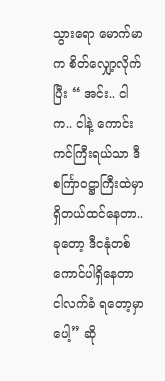သွားရော မောက်မာက စိတ်လျှော့လိုက်ပြီး “ အင်း.. ငါက.. ငါနဲ့ ကောင်းကင်ကြီးရယ်သာ ဒီစင်္ကြာ၀ဋ္ဌာကြီးထဲမှာ ရှိတယ်ထင်နေတာ.. ခုတော့ ဒီငနုံတစ်ကောင်ပါရှိနေတာ ငါလက်ခံ ရတော့မှာပေါ့” ဆို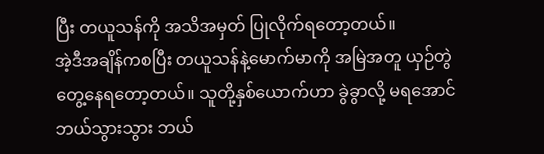ပြီး တယူသန်ကို အသိအမှတ် ပြုလိုက်ရတော့တယ်။
အဲ့ဒီအချိန်ကစပြီး တယူသန်နဲ့မောက်မာကို အမြဲအတူ ယှဉ်တွဲတွေ့နေရတော့တယ်။ သူတို့နှစ်ယောက်ဟာ ခွဲခွာလို့ မရအောင် ဘယ်သွားသွား ဘယ်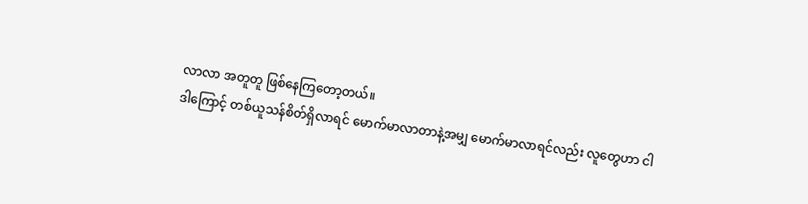လာလာ အတူတူ ဖြစ်နေကြတော့တယ်။
ဒါကြောင့် တစ်ယူသန်စိတ်ရှိလာရင် မောက်မာလာတာနဲ့အမျှ မောက်မာလာရင်လည်း လူတွေဟာ ငါ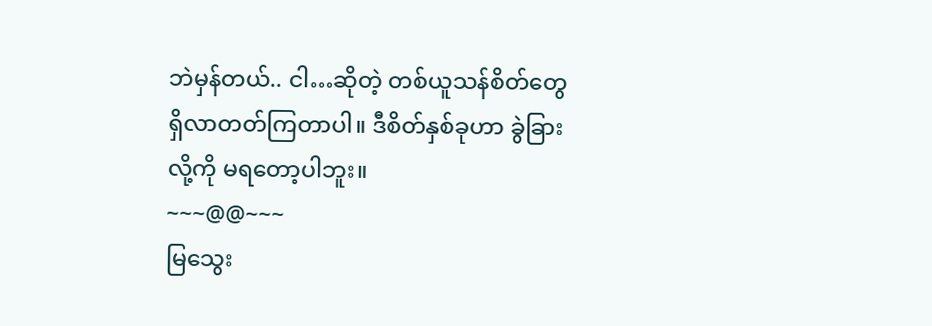ဘဲမှန်တယ်.. ငါ…ဆိုတဲ့ တစ်ယူသန်စိတ်တွေ ရှိလာတတ်ကြတာပါ။ ဒီစိတ်နှစ်ခုဟာ ခွဲခြားလို့ကို မရတော့ပါဘူး။
~~~@@~~~
မြသွေး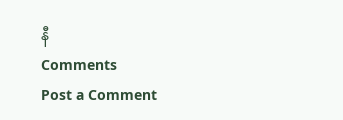နီ
Comments
Post a Comment